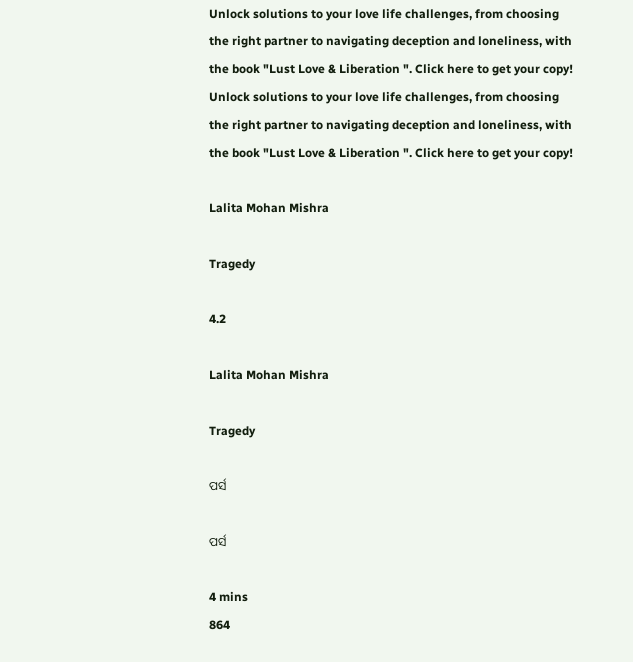Unlock solutions to your love life challenges, from choosing the right partner to navigating deception and loneliness, with the book "Lust Love & Liberation ". Click here to get your copy!
Unlock solutions to your love life challenges, from choosing the right partner to navigating deception and loneliness, with the book "Lust Love & Liberation ". Click here to get your copy!

Lalita Mohan Mishra

Tragedy

4.2

Lalita Mohan Mishra

Tragedy

ପର୍ସ

ପର୍ସ

4 mins
864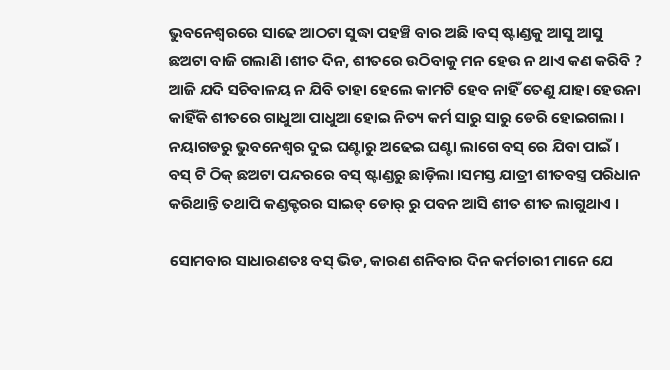ଭୁବନେଶ୍ବରରେ ସାଢେ ଆଠଟା ସୁଦ୍ଧା ପହଞ୍ଚି ବାର ଅଛି ।ବସ୍ ଷ୍ଟାଣ୍ଡକୁ ଆସୁ ଆସୁ ଛଅଟା ବାଜି ଗଲାଣି ।ଶୀତ ଦିନ, ଶୀତରେ ଉଠିବାକୁ ମନ ହେଉ ନ ଥାଏ କଣ କରିବି ? ଆଜି ଯଦି ସଚିବାଳୟ ନ ଯିବି ତାହା ହେଲେ କାମଟି ହେବ ନାହିଁ ତେଣୁ ଯାହା ହେଉନା କାହିଁକି ଶୀତରେ ଗାଧୁଆ ପାଧୁଆ ହୋଇ ନିତ୍ୟ କର୍ମ ସାରୁ ସାରୁ ଡେରି ହୋଇଗଲା । ନୟାଗଡରୁ ଭୁବନେଶ୍ଵର ଦୁଇ ଘଣ୍ଟାରୁ ଅଢେଇ ଘଣ୍ଟା ଲାଗେ ବସ୍ ରେ ଯିବା ପାଇଁ । ବସ୍ ଟି ଠିକ୍ ଛଅଟା ପନ୍ଦରରେ ବସ୍ ଷ୍ଟାଣ୍ଡରୁ ଛାଡ଼ିଲା ।ସମସ୍ତ ଯାତ୍ରୀ ଶୀତବସ୍ତ୍ର ପରିଧାନ କରିଥାନ୍ତି ତଥାପି କଣ୍ଡକ୍ଟରର ସାଇଡ୍ ଡୋର୍ ରୁ ପବନ ଆସି ଶୀତ ଶୀତ ଲାଗୁଥାଏ ।

ସୋମବାର ସାଧାରଣତଃ ବସ୍ ଭିଡ, କାରଣ ଶନିବାର ଦିନ କର୍ମଚାରୀ ମାନେ ଯେ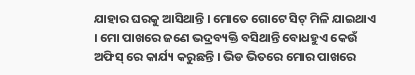ଯାହାର ଘରକୁ ଆସିଥାନ୍ତି । ମୋତେ ଗୋଟେ ସିଟ୍ ମିଳି ଯାଇଥାଏ । ମୋ ପାଖରେ ଜଣେ ଭଦ୍ରବ୍ୟକ୍ତି ବସିଥାନ୍ତି ବୋଧହୁଏ କେଉଁ ଅଫିସ୍ ରେ କାର୍ଯ୍ୟ କରୁଛନ୍ତି । ଭିଡ ଭିତରେ ମୋର ପାଖରେ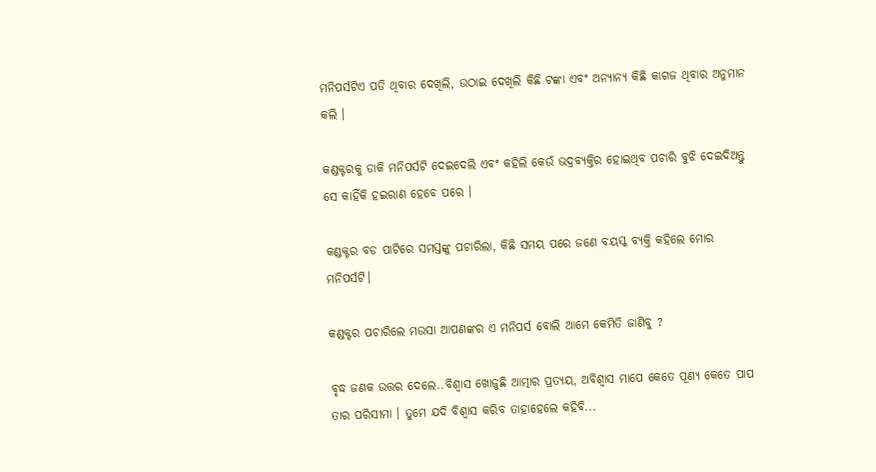ମନିପର୍ସଟିଏ ପଡି ଥିବାର ଦେଖିଲି, ଉଠାଇ ଦେଖିଲି କିଛି ଟଙ୍କା ଏବଂ ଅନ୍ୟାନ୍ୟ କିଛି କାଗଜ ଥିବାର ଅନୁମାନ କଲି ।

କଣ୍ଡକ୍ଟରକୁ ଡାକି ମନିପର୍ସଟି ଦେଇଦେଲି ଏବଂ କହିଲି କେଉଁ ଭଦ୍ରବ୍ୟକ୍ତିର ହୋଇଥିବ ପଚାରି ବୁଝି ଦେଇଦିଅନ୍ତୁ ସେ କାହିଁକି ହଇରାଣ ହେବେ ପରେ ।

କଣ୍ଡକ୍ଟର ବଡ ପାଟିରେ ସମସ୍ତଙ୍କୁ ପଚାରିଲା, କିଛି ସମୟ ପରେ ଜଣେ ବୟସ୍କ ବ୍ୟକ୍ତି କହିଲେ ମୋର ମନିପର୍ସଟି।

କଣ୍ଡକ୍ଟର ପଚାରିଲେ ମଉସା ଆପଣଙ୍କର ଏ ମନିପର୍ସ ବୋଲି ଆମେ କେମିତି ଜାଣିବୁ ?

ବୃଦ୍ଧ ଜଣକ ଉତ୍ତର ଦେଲେ..ବିଶ୍ବାସ ଖୋଜୁଛି ଆତ୍ମାର ପ୍ରତ୍ୟୟ, ଅବିଶ୍ଵାସ ମାପେ କେତେ ପୂଣ୍ୟ କେତେ ପାପ ତାର ପରିସୀମା । ତୁମେ ଯଦି ବିଶ୍ବାସ କରିବ ତାହାହେଲେ କହିବି...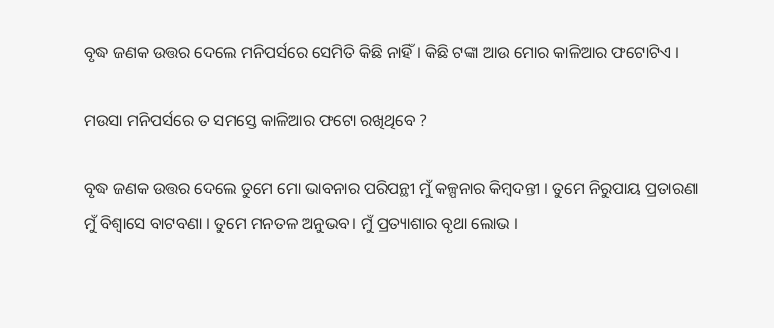ବୃଦ୍ଧ ଜଣକ ଉତ୍ତର ଦେଲେ ମନିପର୍ସରେ ସେମିତି କିଛି ନାହିଁ । କିଛି ଟଙ୍କା ଆଉ ମୋର କାଳିଆର ଫଟୋଟିଏ ।

ମଉସା ମନିପର୍ସରେ ତ ସମସ୍ତେ କାଳିଆର ଫଟୋ ରଖିଥିବେ ?

ବୃଦ୍ଧ ଜଣକ ଉତ୍ତର ଦେଲେ ତୁମେ ମୋ ଭାବନାର ପରିପନ୍ଥୀ ମୁଁ କଳ୍ପନାର କିମ୍ବଦନ୍ତୀ । ତୁମେ ନିରୁପାୟ ପ୍ରତାରଣା ମୁଁ ବିଶ୍ବାସେ ବାଟବଣା । ତୁମେ ମନତଳ ଅନୁଭବ। ମୁଁ ପ୍ରତ୍ୟାଶାର ବୃଥା ଲୋଭ ।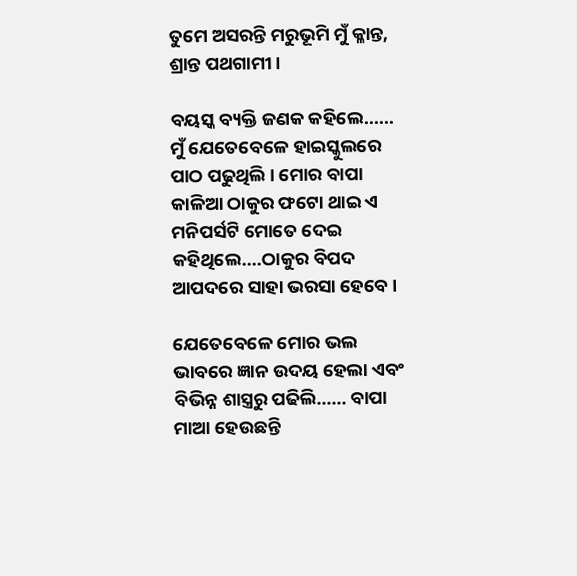ତୁମେ ଅସରନ୍ତି ମରୁଭୂମି ମୁଁ କ୍ଳାନ୍ତ, ଶ୍ରାନ୍ତ ପଥଗାମୀ ।

ବୟସ୍କ ବ୍ୟକ୍ତି ଜଣକ କହିଲେ...... ମୁଁ ଯେତେବେଳେ ହାଇସ୍କୁଲରେ ପାଠ ପଢୁଥିଲି । ମୋର ବାପା କାଳିଆ ଠାକୁର ଫଟୋ ଥାଇ ଏ ମନିପର୍ସଟି ମୋତେ ଦେଇ କହିଥିଲେ....ଠାକୁର ବିପଦ ଆପଦରେ ସାହା ଭରସା ହେବେ ।

ଯେତେବେଳେ ମୋର ଭଲ ଭାବରେ ଜ୍ଞାନ ଉଦୟ ହେଲା ଏବଂ ବିଭିନ୍ନ ଶାସ୍ତ୍ରରୁ ପଢିଲି...... ବାପା ମାଆ ହେଉଛନ୍ତି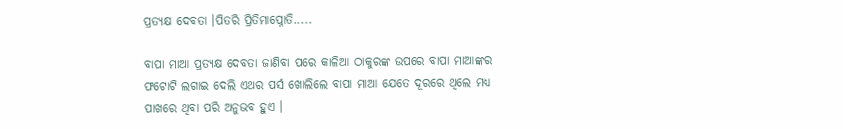ପ୍ରତ୍ୟକ୍ଷ ଦେବତା ।ପିତରି ପ୍ରିତିମାପ୍ନୋତି.....

ବାପା ମାଆ ପ୍ରତ୍ୟକ୍ଷ ଦେବତା ଜାଣିବା ପରେ କାଳିଆ ଠାକୁରଙ୍କ ଉପରେ ବାପା ମାଆଙ୍କର ଫଟୋଟି ଲଗାଇ ଦେଲି ଏଥର ପର୍ସ ଖୋଲିଲେ ବାପା ମାଆ ଯେତେ ଦୂରରେ ଥିଲେ ମଧ୍ୟ ପାଖରେ ଥିବା ପରି ଅନୁଭବ ହୁଏ ।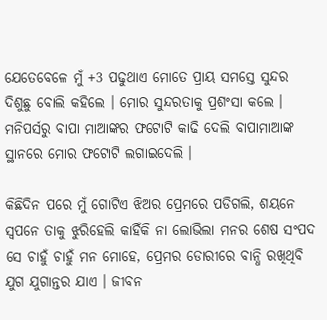ଯେତେବେଳେ ମୁଁ +3 ପଢୁଥାଏ ମୋତେ ପ୍ରାୟ ସମସ୍ତେ ସୁନ୍ଦର ଦିଶୁଛୁ ବୋଲି କହିଲେ । ମୋର ସୁନ୍ଦରତାକୁ ପ୍ରଶଂସା କଲେ । ମନିପର୍ସରୁ ବାପା ମାଆଙ୍କର ଫଟୋଟି କାଢି ଦେଲି ବାପାମାଆଙ୍କ ସ୍ଥାନରେ ମୋର ଫଟୋଟି ଲଗାଇଦେଲି ।

କିଛିଦିନ ପରେ ମୁଁ ଗୋଟିଏ ଝିଅର ପ୍ରେମରେ ପଡିଗଲି, ଶୟନେ ସ୍ବପନେ ତାକୁ ଝୁରିହେଲି କାହିଁକି ନା ଲୋଭିଲା ମନର ଶେଷ ସଂପଦ ସେ ଚାହୁଁ ଚାହୁଁ ମନ ମୋହେ, ପ୍ରେମର ଡୋରୀରେ ବାନ୍ଧି ରଖିଥିବି ଯୁଗ ଯୁଗାନ୍ତର ଯାଏ । ଜୀବନ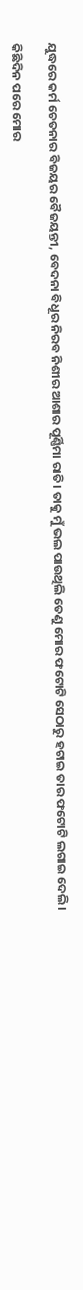ଯୁଦ୍ଧରେ କର୍ମ ଚେତନାର ବିଜୟର ବୈଜୟନ୍ତୀ, ବେଦନା ବିଧୂର ନିରବ ନିଶୀର ଆଶାର ପୂର୍ଣ୍ଣିମା ରାତି। ତାକୁ ମୁଁ ଭଲ ପାଉଥିଲି ତେଣୁ ମୋର ଫଟୋଟି ସେଠାରୁ ହଟାଇ ତାର ଫଟୋଟି ଲଗାଇ ଦେଲି ।

କିଛିଦିନ ପରେ ମୋର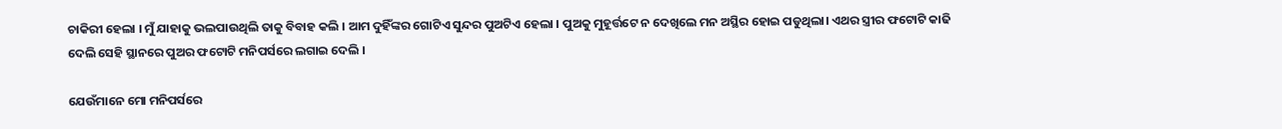ଚାକିରୀ ହେଲା । ମୁଁ ଯାହାକୁ ଭଲପାଉଥିଲି ତାକୁ ବିବାହ କଲି । ଆମ ଦୁହିଁଙ୍କର ଗୋଟିଏ ସୁନ୍ଦର ପୁଅଟିଏ ହେଲା । ପୁଅକୁ ମୁହୂର୍ତ୍ତଟେ ନ ଦେଖିଲେ ମନ ଅସ୍ଥିର ହୋଇ ପଡୁଥିଲା। ଏଥର ସ୍ତ୍ରୀର ଫଟୋଟି କାଢି ଦେଲି ସେହି ସ୍ଥାନରେ ପୁଅର ଫଟୋଟି ମନିପର୍ସରେ ଲଗାଇ ଦେଲି ।

ଯେଉଁମାନେ ମୋ ମନିପର୍ସରେ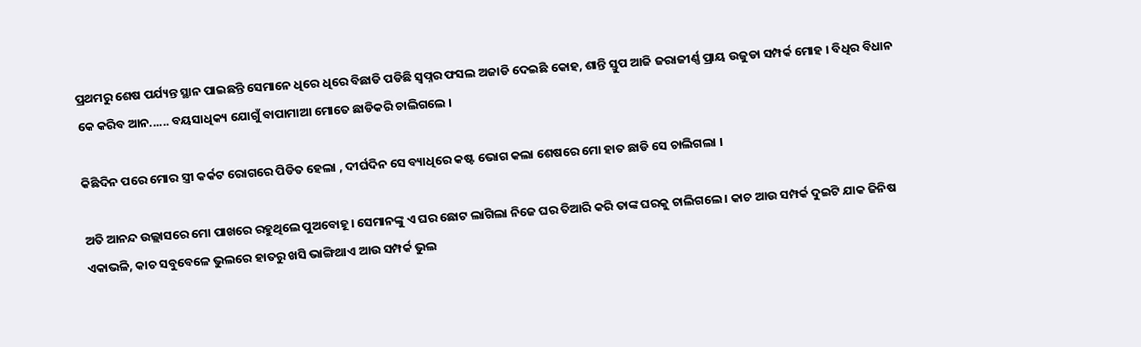ପ୍ରଥମରୁ ଶେଷ ପର୍ଯ୍ୟନ୍ତ ସ୍ଥାନ ପାଇଛନ୍ତି ସେମାନେ ଧିରେ ଧିରେ ବିଛାଡି ପଡିଛି ସ୍ବପ୍ନର ଫସଲ ଅଜାଡି ଦେଇଛି କୋହ, ଶାନ୍ତି ସ୍ତୁପ ଆଜି ଜରାଜୀର୍ଣ୍ଣ ପ୍ରାୟ ଉଜୁଡା ସମ୍ପର୍କ ମୋହ । ବିଧିର ବିଧାନ କେ କରିବ ଆନ...... ବୟସାଧିକ୍ୟ ଯୋଗୁଁ ବାପାମାଆ ମୋତେ ଛାଡିକରି ଚାଲିଗଲେ ।

କିଛିଦିନ ପରେ ମୋର ସ୍ତ୍ରୀ କର୍କଟ ରୋଗରେ ପିଡିତ ହେଲା , ଦୀର୍ଘଦିନ ସେ ବ୍ୟାଧିରେ କଷ୍ଟ ଭୋଗ କଲା ଶେଷରେ ମୋ ହାତ ଛାଡି ସେ ଚାଲିଗଲା ।

ଅତି ଆନନ୍ଦ ଉଲ୍ଲାସରେ ମୋ ପାଖରେ ରହୁଥିଲେ ପୁଅବୋହୂ। ସେମାନଙ୍କୁ ଏ ଘର ଛୋଟ ଲାଗିଲା ନିଜେ ଘର ତିଆରି କରି ତାଙ୍କ ଘରକୁ ଚାଲିଗଲେ । କାଚ ଆଉ ସମ୍ପର୍କ ଦୁଇଟି ଯାକ ଜିନିଷ ଏକାଭଳି, କାଚ ସବୁବେଳେ ଭୁଲରେ ହାତରୁ ଖସି ଭାଙ୍ଗିଥାଏ ଆଉ ସମ୍ପର୍କ ଭୁଲ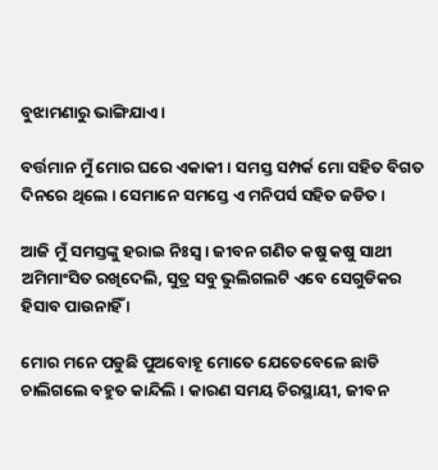ବୁଝାମଣାରୁ ଭାଙ୍ଗିଯାଏ ।

ବର୍ତ୍ତମାନ ମୁଁ ମୋର ଘରେ ଏକାକୀ । ସମସ୍ତ ସମ୍ପର୍କ ମୋ ସହିତ ବିଗତ ଦିନରେ ଥିଲେ । ସେମାନେ ସମସ୍ତେ ଏ ମନିପର୍ସ ସହିତ ଜଡିତ ।

ଆଜି ମୁଁ ସମସ୍ତଙ୍କୁ ହରାଇ ନିଃସ୍ବ । ଜୀବନ ଗଣିତ କଷୁ କଷୁ ସାଥୀ ଅମିମାଂସିତ ରଖିଦେଲି, ସୁତ୍ର ସବୁ ଭୁଲିଗଲଟି ଏବେ ସେଗୁଡିକର ହିସାବ ପାଉନାହିଁ ।

ମୋର ମନେ ପଡୁଛି ପୁଅବୋହୂ ମୋତେ ଯେତେବେଳେ ଛାଡି ଚାଲିଗଲେ ବହୁତ କାନ୍ଦିଲି । କାରଣ ସମୟ ଚିରସ୍ଥାୟୀ, ଜୀବନ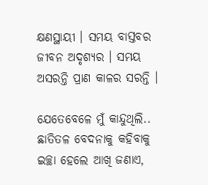କ୍ଷଣସ୍ଥାୟୀ । ସମୟ ବାସ୍ତବର ଜୀବନ ଅଦୃଶ୍ୟର । ସମୟ ଅସରନ୍ତି ପ୍ରାଣ କାଳର ସରନ୍ତି ।

ଯେତେବେଳେ ମୁଁ କାନ୍ଦୁଥିଲି.. ଛାତିତଳ ବେଦନାକୁ କହିବାକୁ ଇଚ୍ଛା ହେଲେ ଆଖି ଜଣାଏ,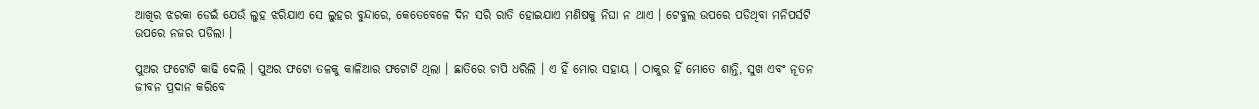ଆଖିର ଝରକା ଡେଇଁ ଯେଉଁ ଲୁହ ଝରିଯାଏ ସେ ଲୁହର ବୁନ୍ଦାରେ, କେତେବେଳେ ଦିନ ସରି ରାତି ହୋଇଯାଏ ମଣିଷକୁ ନିଘା ନ ଥାଏ । ଟେବୁଲ ଉପରେ ପଡିଥିବା ମନିପର୍ସଟି ଉପରେ ନଜର ପଡିଲା ।

ପୁଅର ଫଟୋଟି କାଢି ଦେଲି । ପୁଅର ଫଟୋ ତଳକୁ କାଳିଆର ଫଟୋଟି ଥିଲା । ଛାତିରେ ଚାପି ଧରିଲି । ଏ ହିଁ ମୋର ସହାୟ । ଠାକୁର ହିଁ ମୋତେ ଶାନ୍ତି, ସୁଖ ଏବଂ ନୂତନ ଜୀବନ ପ୍ରଦାନ କରିବେ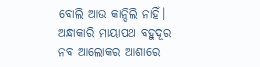ବୋଲି ଆଉ କାନ୍ଦିଲି ନାହିଁ। ଅନ୍ଧାକାରି ମାୟାପଥ ବହୁଦୂର ନବ ଆଲୋକର ଆଶାରେ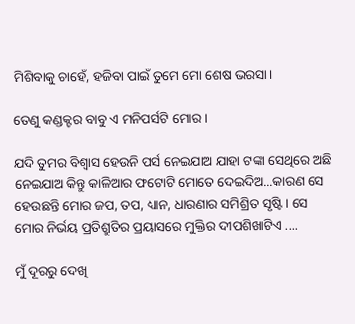ମିଶିବାକୁ ଚାହେଁ, ହଜିବା ପାଇଁ ତୁମେ ମୋ ଶେଷ ଭରସା।

ତେଣୁ କଣ୍ଡକ୍ଟର ବାବୁ ଏ ମନିପର୍ସଟି ମୋର ।

ଯଦି ତୁମର ବିଶ୍ବାସ ହେଉନି ପର୍ସ ନେଇଯାଅ ଯାହା ଟଙ୍କା ସେଥିରେ ଅଛି ନେଇଯାଅ କିନ୍ତୁ କାଳିଆର ଫଟୋଟି ମୋତେ ଦେଇଦିଅ...କାରଣ ସେ ହେଉଛନ୍ତି ମୋର ଜପ, ତପ, ଧ୍ୟାନ, ଧାରଣାର ସମିଶ୍ରିତ ସୃଷ୍ଟି । ସେ ମୋର ନିର୍ଭୟ ପ୍ରତିଶ୍ରୁତିର ପ୍ରୟାସରେ ମୁକ୍ତିର ଦୀପଶିଖାଟିଏ ....

ମୁଁ ଦୂରରୁ ଦେଖି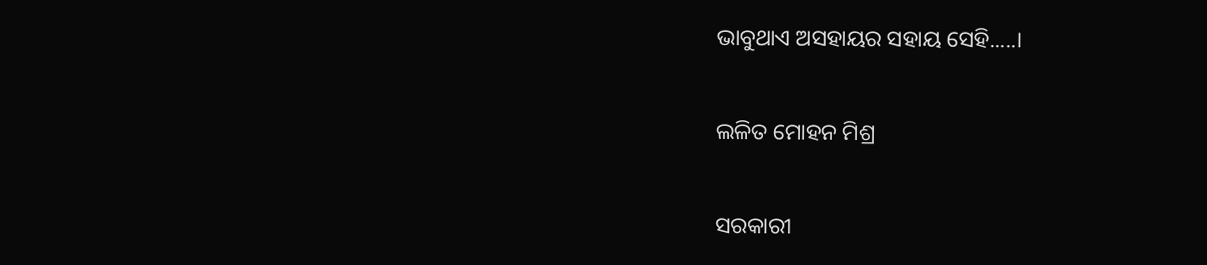ଭାବୁଥାଏ ଅସହାୟର ସହାୟ ସେହି.....।

ଲଳିତ ମୋହନ ମିଶ୍ର

ସରକାରୀ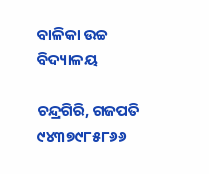ବାଳିକା ଉଚ୍ଚ ବିଦ୍ୟାଳୟ

ଚନ୍ଦ୍ରଗିରି, ଗଜପତି ୯୪୩୭୯୮୫୮୬୬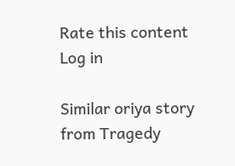Rate this content
Log in

Similar oriya story from Tragedy